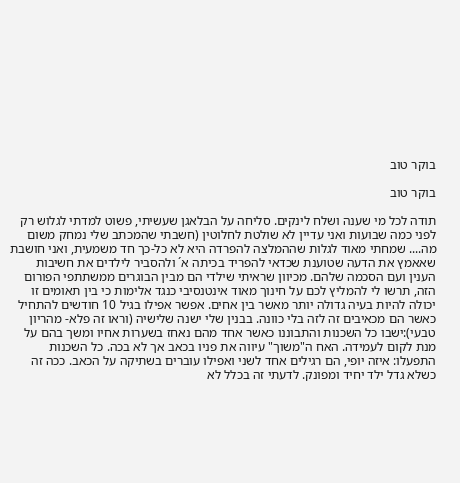בוקר טוב

בוקר טוב

תודה לכל מי שענה ושלח לינקים. סליחה על הבלאגן שעשיתי, פשוט למדתי לגלוש רק לפני כמה שבועות ואני עדיין לא שולטת לחלוטין (חשבתי שהמכתב שלי נמחק משום מה.... שמחתי מאוד לגלות שההמלצה להפרדה היא לא כל-כך חד משמעית, ואני חושבת שאאמץ את הדעה שטוענת שכדאי להפריד בכיתה א´ ולהסביר לילדים את חשיבות הענין ועם הסכמה שלהם. מכיוון שראיתי שילדי הם מבין הבוגרים ממשתתפי הפורום הזה, תרשו לי להמליץ לכם על חינוך מאוד אינטנסיבי כנגד אלימות כי בין תאומים זו יכולה להיות בעיה גדולה יותר מאשר בין אחים. אפשר אפילו בגיל 10 חודשים להתחיל כאשר הם מכאיבים זה לזה בלי כוונה. בבנין שלי ישנה שלישיה (וראו זה פלא- מהריון טבעי):ישבו כל השכנות והתבוננו כאשר אחד מהם נאחז בשערות אחיו ומשך בהם על מנת לקום לעמידה. האח ה"משוך" עיווה את פניו בכאב אך לא בכה. כל השכנות התפעלו: איזה יופי, הם רגילים אחד לשני ואפילו עוברים בשתיקה על הכאב. ככה זה כשלא גדל ילד יחיד ומפונק. לדעתי זה בכלל לא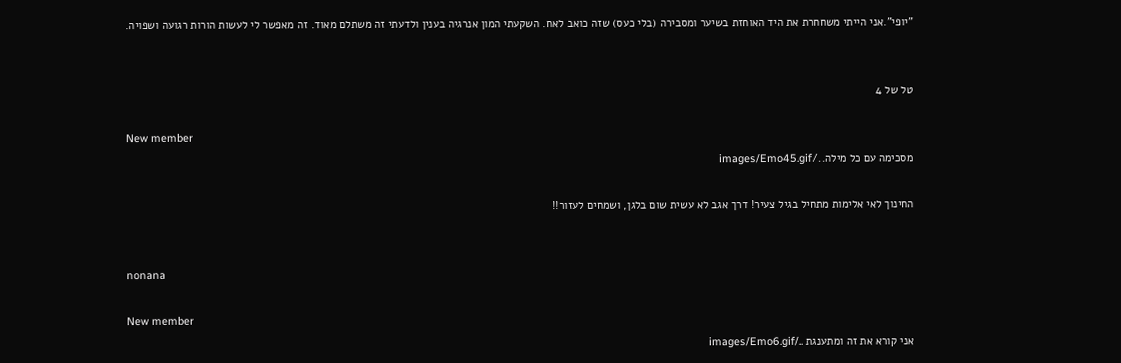"יופי".אני הייתי משחחרת את היד האוחזת בשיער ומסבירה (בלי כעס) שזה כואב לאח. השקעתי המון אנרגיה בענין ולדעתי זה משתלם מאוד. זה מאפשר לי לעשות הורות רגועה ושפויה.


טל של 4

New member
מסכימה עם כל מילה../images/Emo45.gif

החינוך לאי אלימות מתחיל בגיל צעיר! דרך אגב לא עשית שום בלגן, ושמחים לעזור!!


nonana

New member
אני קורא את זה ומתענגת ../images/Emo6.gif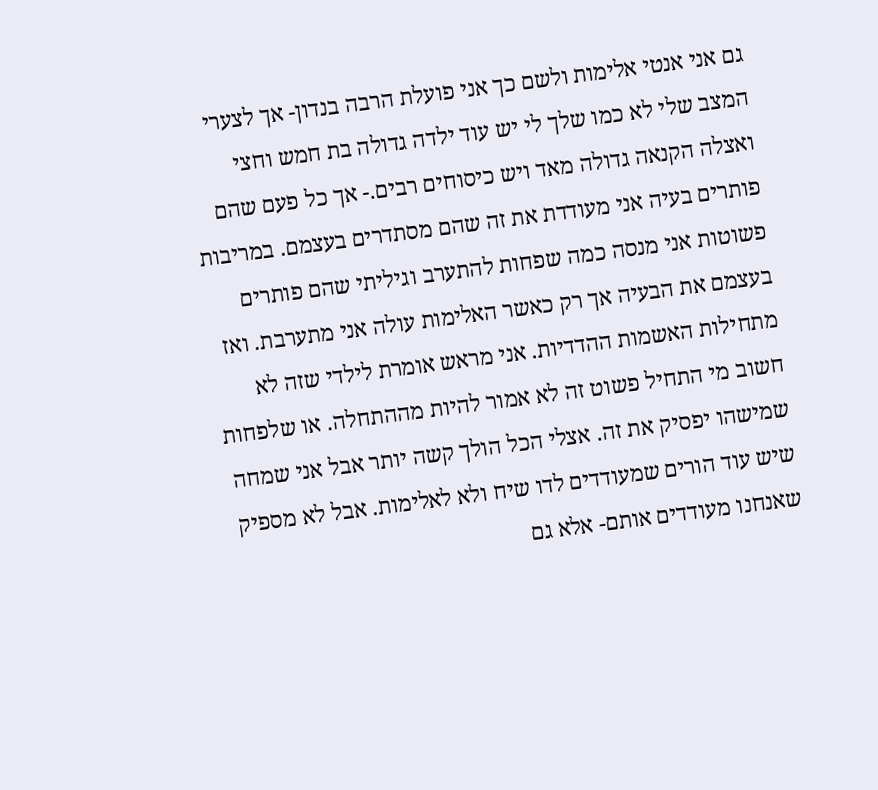גם אני אנטי אלימות ולשם כך אני פועלת הרבה בנדון- אך לצערי המצב שלי לא כמו שלך לי יש עוד ילדה גדולה בת חמש וחצי ואצלה הקנאה גדולה מאד ויש כיסוחים רבים.- אך כל פעם שהם פותרים בעיה אני מעודדת את זה שהם מסתדרים בעצמם. במריבות פשוטות אני מנסה כמה שפחות להתערב וגיליתי שהם פותרים בעצמם את הבעיה אך רק כאשר האלימות עולה אני מתערבת. ואז מתחילות האשמות ההדדיות. אני מראש אומרת לילדי שזה לא חשוב מי התחיל פשוט זה לא אמור להיות מההתחלה. או שלפחות שמישהו יפסיק את זה. אצלי הכל הולך קשה יותר אבל אני שמחה שיש עוד הורים שמעודדים לדו שיח ולא לאלימות. אבל לא מספיק שאנחנו מעודדים אותם- אלא גם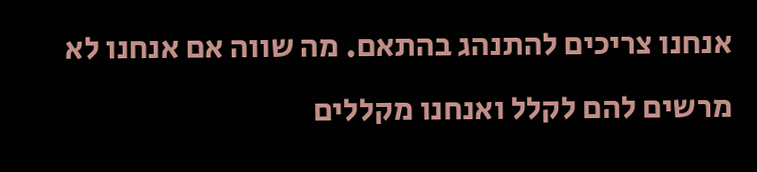אנחנו צריכים להתנהג בהתאם. מה שווה אם אנחנו לא מרשים להם לקלל ואנחנו מקללים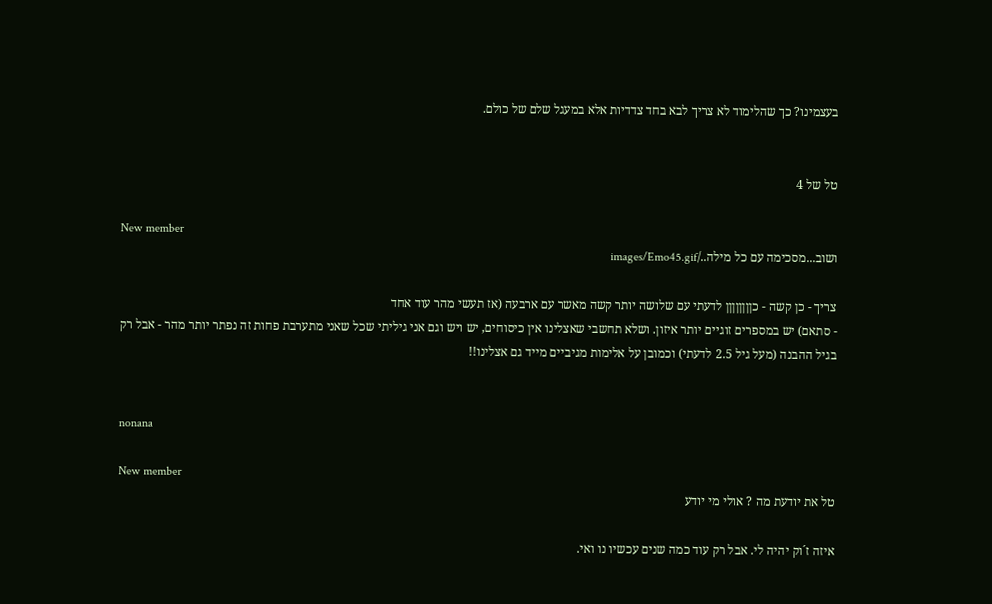בעצמינו? כך שהלימוד לא צריך לבא בחד צדדיות אלא במעגל שלם של כולם.


טל של 4

New member
ושוב...מסכימה עם כל מילה../images/Emo45.gif

צריך - כן קשה - כןןןןןןןן לדעתי עם שלושה יותר קשה מאשר עם ארבעה (אז תעשי מהר עוד אחד
- סתאם) יש במספרים זוגיים יותר איזון. ושלא תחשבי שאצלינו אין כיסוחים, יש ויש וגם אני גיליתי שכל שאני מתערבת פחות זה נפתר יותר מהר - אבל רק בגיל ההבנה (מעל גיל 2.5 לדעתי) וכמובן על אלימות מגיביים מייד גם אצלינו!!


nonana

New member
טל את יודעת מה ? אולי מי יודע

איזה ז´וק יהיה לי. אבל רק עוד כמה שנים עכשיו נו ואי.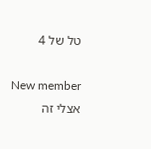טל של 4

New member
אצלי זה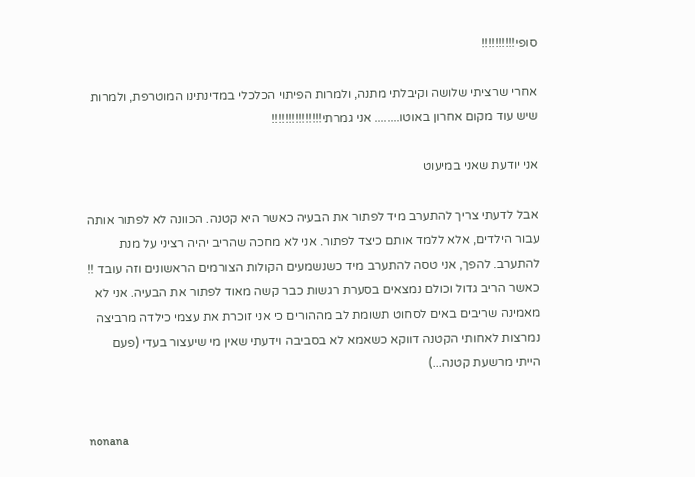סופי!!!!!!!!!!

אחרי שרציתי שלושה וקיבלתי מתנה, ולמרות הפיתוי הכלכלי במדינתינו המוטרפת, ולמרות שיש עוד מקום אחרון באוטו........ אני גמרתי!!!!!!!!!!!!!!!

אני יודעת שאני במיעוט

אבל לדעתי צריך להתערב מיד לפתור את הבעיה כאשר היא קטנה. הכוונה לא לפתור אותה עבור הילדים, אלא ללמד אותם כיצד לפתור. אני לא מחכה שהריב יהיה רציני על מנת להתערב. להפך, אני טסה להתערב מיד כשנשמעים הקולות הצורמים הראשונים וזה עובד !! כאשר הריב גדול וכולם נמצאים בסערת רגשות כבר קשה מאוד לפתור את הבעיה. אני לא מאמינה שריבים באים לסחוט תשומת לב מההורים כי אני זוכרת את עצמי כילדה מרביצה נמרצות לאחותי הקטנה דווקא כשאמא לא בסביבה וידעתי שאין מי שיעצור בעדי (פעם הייתי מרשעת קטנה...)


nonana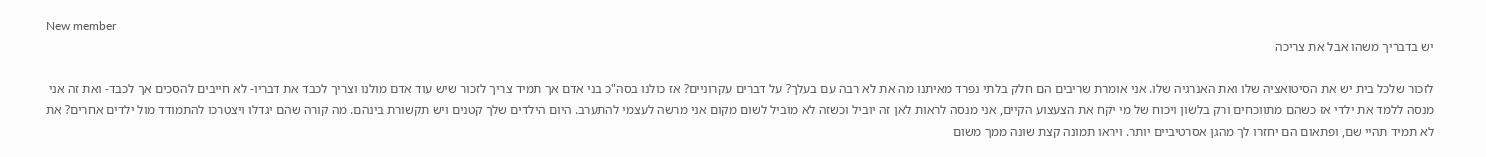New member
יש בדבריך משהו אבל את צריכה

לזכור שלכל בית יש את הסיטואציה שלו ואת האנרגיה שלו. אני אומרת שריבים הם חלק בלתי נפרד מאיתנו מה את לא רבה עם בעלך? על דברים עקרוניים? אז כולנו בסה"כ בני אדם אך תמיד צריך לזכור שיש עוד אדם מולנו וצריך לכבד את דבריו- לא חייבים להסכים אך לכבד- ואת זה אני מנסה ללמד את ילדי אז כשהם מתווכחים ורק בלשון ויכוח של מי יקח את הצעצוע הקיים, אני מנסה לראות לאן זה יוביל וכשזה לא מוביל לשום מקום אני מרשה לעצמי להתערב. היום הילדים שלך קטנים ויש תקשורת בינהם. מה קורה שהם יגדלו ויצטרכו להתמודד מול ילדים אחרים? את לא תמיד תהיי שם, ופתאום הם יחזרו לך מהגן אסרטיביים יותר. ויראו תמונה קצת שונה ממך משום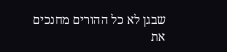שבגן לא כל ההורים מחנכים את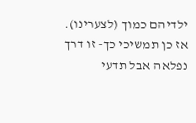ילדיהם כמוך (לצערינו). אז כן תמשיכי כך- זו דרך נפלאה אבל תדעי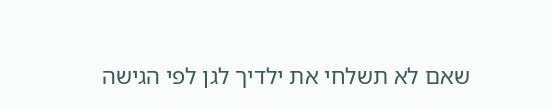שאם לא תשלחי את ילדיך לגן לפי הגישה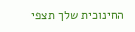החינוכית שלך תצפי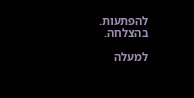להפתעות. בהצלחה.

למעלה